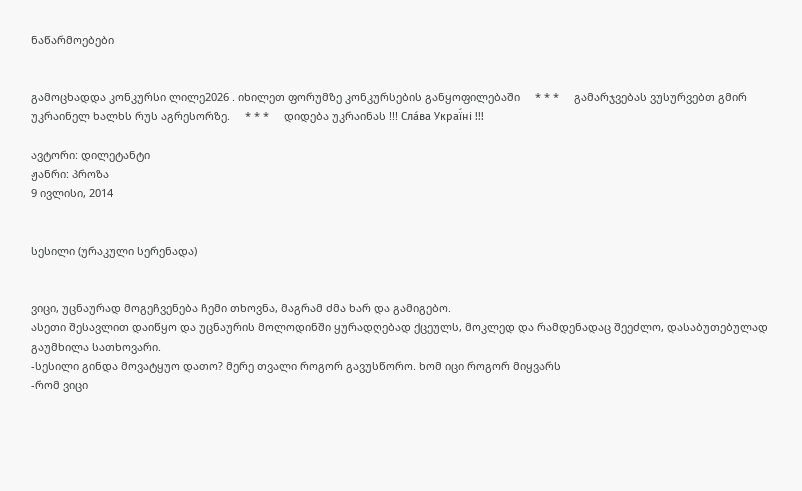ნაწარმოებები


გამოცხადდა კონკურსი ლილე2026 . იხილეთ ფორუმზე კონკურსების განყოფილებაში     * * *     გამარჯვებას ვუსურვებთ გმირ უკრაინელ ხალხს რუს აგრესორზე.     * * *     დიდება უკრაინას !!! Сла́ва Украї́ні !!!

ავტორი: დილეტანტი
ჟანრი: პროზა
9 ივლისი, 2014


სესილი (ურაკული სერენადა)


ვიცი, უცნაურად მოგეჩვენება ჩემი თხოვნა, მაგრამ ძმა ხარ და გამიგებო.
ასეთი შესავლით დაიწყო და უცნაურის მოლოდინში ყურადღებად ქცეულს, მოკლედ და რამდენადაც შეეძლო, დასაბუთებულად გაუმხილა სათხოვარი.
-სესილი გინდა მოვატყუო დათო? მერე თვალი როგორ გავუსწორო. ხომ იცი როგორ მიყვარს
-რომ ვიცი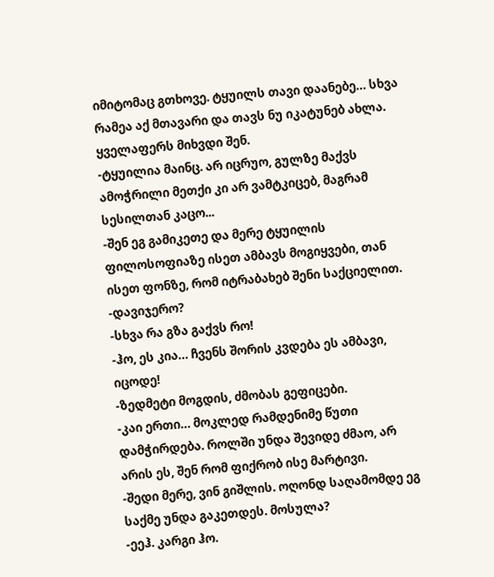იმიტომაც გთხოვე. ტყუილს თავი დაანებე… სხვა რამეა აქ მთავარი და თავს ნუ იკატუნებ ახლა. ყველაფერს მიხვდი შენ.
-ტყუილია მაინც. არ იცრუო, გულზე მაქვს ამოჭრილი მეთქი კი არ ვამტკიცებ, მაგრამ სესილთან კაცო...
-შენ ეგ გამიკეთე და მერე ტყუილის ფილოსოფიაზე ისეთ ამბავს მოგიყვები, თან ისეთ ფონზე, რომ იტრაბახებ შენი საქციელით.
-დავიჯერო?
-სხვა რა გზა გაქვს რო!
-ჰო, ეს კია… ჩვენს შორის კვდება ეს ამბავი, იცოდე!
-ზედმეტი მოგდის, ძმობას გეფიცები.
-კაი ერთი… მოკლედ რამდენიმე წუთი დამჭირდება. როლში უნდა შევიდე ძმაო, არ არის ეს, შენ რომ ფიქრობ ისე მარტივი.
-შედი მერე, ვინ გიშლის. ოღონდ საღამომდე ეგ საქმე უნდა გაკეთდეს. მოსულა?
-ეეჰ. კარგი ჰო.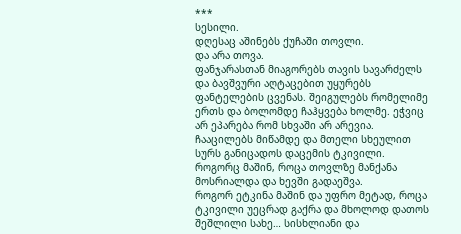***
სესილი.
დღესაც აშინებს ქუჩაში თოვლი.
და არა თოვა.
ფანჯარასთან მიაგორებს თავის სავარძელს და ბავშვური აღტაცებით უყურებს ფანტელების ცვენას. შეიგულებს რომელიმე ერთს და ბოლომდე ჩაჰყვება ხოლმე. ეჭვიც არ ეპარება რომ სხვაში არ არევია. ჩააცილებს მიწამდე და მთელი სხეულით სურს განიცადოს დაცემის ტკივილი.
როგორც მაშინ, როცა თოვლზე მანქანა მოსრიალდა და ხევში გადაეშვა.
როგორ ეტკინა მაშინ და უფრო მეტად, როცა ტკივილი უეცრად გაქრა და მხოლოდ დათოს შეშლილი სახე… სისხლიანი და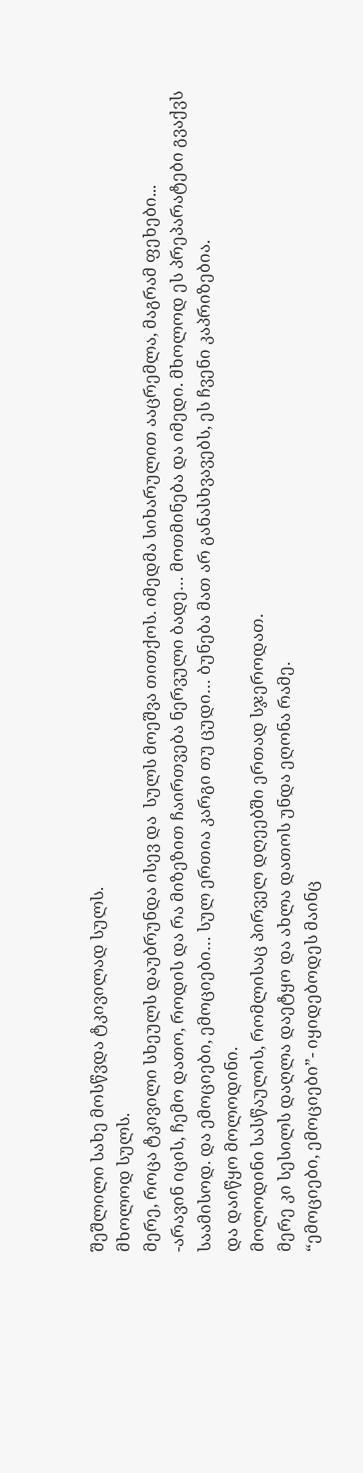შეშლილი სახე მოსწვდა ტკივილად სულს.
მხოლოდ სულს.
მერე, როცა ტკივილი სხეულს დაუბრუნდა ისევ და  სულს მოეშვა თითქოს. იმედმა სიხარულით ააცრემლა, მაგრამ ფეხები...
-არავინ იცის, ჩემო დათო, როდის და რა მიზეზით ჩაირთვება ნერვული ბადე… მოთმინება და იმედი. მხოლოდ ეს პრეპარატები გვაქვს საამისოდ. და ემოციები, ემოციები… სულ ერთია კარგი თუ ცუდი… ბუნება მათ არ განასხვავებს, ეს ჩვენი კაპრიზებია.
და დაიწყო მოლოდინი.
მოლოდინი სასწაულის, რომლისაც პირველ დღეებში ერთად სჯეროდათ.
მერე კი სესილს დაღლა დაეტყო და ახლა დათოს უნდა ეღონა რამე.
“ემოციები, ემოციები”- იყიდებოდეს მაინც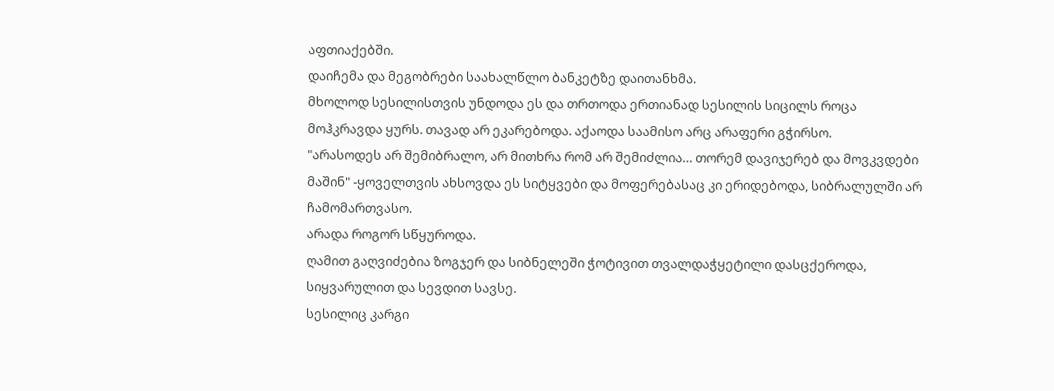აფთიაქებში.
დაიჩემა და მეგობრები საახალწლო ბანკეტზე დაითანხმა.
მხოლოდ სესილისთვის უნდოდა ეს და თრთოდა ერთიანად სესილის სიცილს როცა მოჰკრავდა ყურს. თავად არ ეკარებოდა. აქაოდა საამისო არც არაფერი გჭირსო.
"არასოდეს არ შემიბრალო, არ მითხრა რომ არ შემიძლია… თორემ დავიჯერებ და მოვკვდები მაშინ" -ყოველთვის ახსოვდა ეს სიტყვები და მოფერებასაც კი ერიდებოდა, სიბრალულში არ ჩამომართვასო.
არადა როგორ სწყუროდა.
ღამით გაღვიძებია ზოგჯერ და სიბნელეში ჭოტივით თვალდაჭყეტილი დასცქეროდა, სიყვარულით და სევდით სავსე.
სესილიც კარგი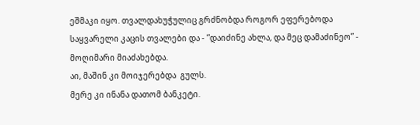ეშმაკი იყო. თვალდახუჭულიც გრძნობდა როგორ ეფერებოდა საყვარელი კაცის თვალები და - “დაიძინე ახლა, და მეც დამაძინეო” - მოღიმარი მიაძახებდა.
აი, მაშინ კი მოიჯერებდა  გულს.
მერე კი ინანა დათომ ბანკეტი.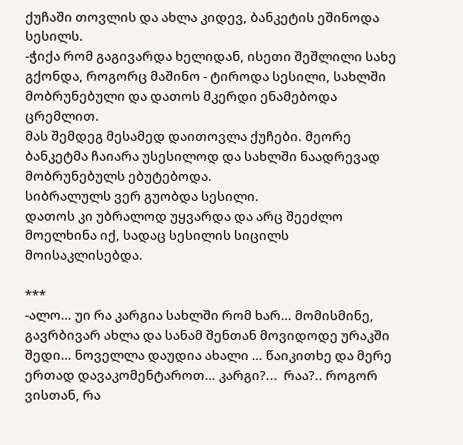ქუჩაში თოვლის და ახლა კიდევ, ბანკეტის ეშინოდა სესილს.
-ჭიქა რომ გაგივარდა ხელიდან, ისეთი შეშლილი სახე გქონდა, როგორც მაშინო - ტიროდა სესილი, სახლში მობრუნებული და დათოს მკერდი ენამებოდა ცრემლით.
მას შემდეგ მესამედ დაითოვლა ქუჩები. მეორე ბანკეტმა ჩაიარა უსესილოდ და სახლში ნაადრევად მობრუნებულს ებუტებოდა.
სიბრალულს ვერ გუობდა სესილი.
დათოს კი უბრალოდ უყვარდა და არც შეეძლო მოელხინა იქ, სადაც სესილის სიცილს მოისაკლისებდა.

***
-ალო… უი რა კარგია სახლში რომ ხარ… მომისმინე, გავრბივარ ახლა და სანამ შენთან მოვიდოდე ურაკში შედი… ნოველლა დაუდია ახალი … წაიკითხე და მერე ერთად დავაკომენტაროთ… კარგი?...  რაა?.. როგორ ვისთან, რა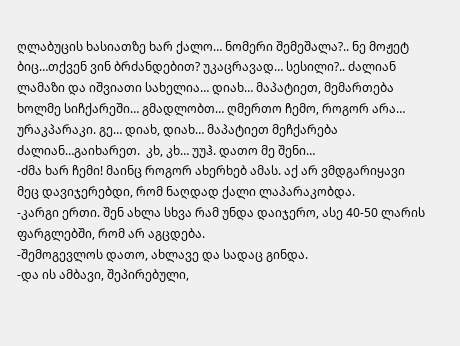ღლაბუცის ხასიათზე ხარ ქალო… ნომერი შემეშალა?.. ნე მოჟეტ ბიც…თქვენ ვინ ბრძანდებით? უკაცრავად… სესილი?.. ძალიან ლამაზი და იშვიათი სახელია… დიახ… მაპატიეთ, მემართება ხოლმე სიჩქარეში… გმადლობთ… ღმერთო ჩემო, როგორ არა… ურაკპარაკი. გე… დიახ, დიახ… მაპატიეთ მეჩქარება ძალიან…გაიხარეთ.  კხ, კხ… უუჰ. დათო მე შენი…
-ძმა ხარ ჩემი! მაინც როგორ ახერხებ ამას. აქ არ ვმდგარიყავი მეც დავიჯერებდი, რომ ნაღდად ქალი ლაპარაკობდა.
-კარგი ერთი. შენ ახლა სხვა რამ უნდა დაიჯერო, ასე 40-50 ლარის ფარგლებში, რომ არ აგცდება.
-შემოგევლოს დათო, ახლავე და სადაც გინდა.
-და ის ამბავი, შეპირებული,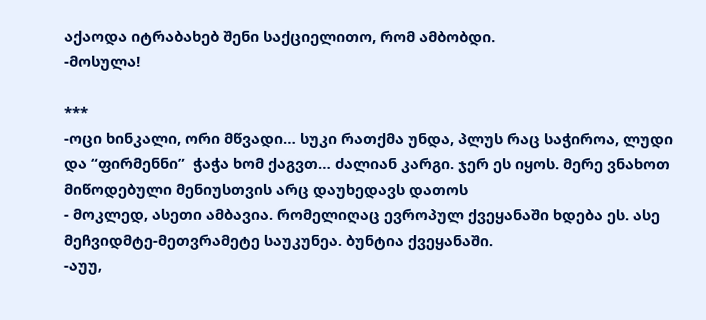აქაოდა იტრაბახებ შენი საქციელითო, რომ ამბობდი.
-მოსულა!

***
-ოცი ხინკალი, ორი მწვადი… სუკი რათქმა უნდა, პლუს რაც საჭიროა, ლუდი და “ფირმენნი”  ჭაჭა ხომ ქაგვთ… ძალიან კარგი. ჯერ ეს იყოს. მერე ვნახოთ
მიწოდებული მენიუსთვის არც დაუხედავს დათოს
- მოკლედ, ასეთი ამბავია. რომელიღაც ევროპულ ქვეყანაში ხდება ეს. ასე მეჩვიდმტე-მეთვრამეტე საუკუნეა. ბუნტია ქვეყანაში.
-აუუ,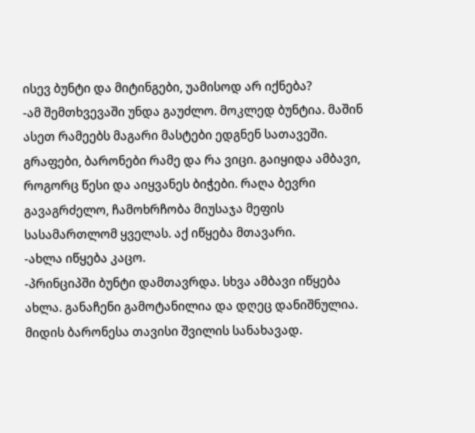ისევ ბუნტი და მიტინგები, უამისოდ არ იქნება?
-ამ შემთხვევაში უნდა გაუძლო. მოკლედ ბუნტია. მაშინ ასეთ რამეებს მაგარი მასტები ედგნენ სათავეში. გრაფები, ბარონები რამე და რა ვიცი. გაიყიდა ამბავი, როგორც წესი და აიყვანეს ბიჭები. რაღა ბევრი გავაგრძელო, ჩამოხრჩობა მიუსაჯა მეფის სასამართლომ ყველას. აქ იწყება მთავარი.
-ახლა იწყება კაცო.
-პრინციპში ბუნტი დამთავრდა. სხვა ამბავი იწყება ახლა. განაჩენი გამოტანილია და დღეც დანიშნულია. მიდის ბარონესა თავისი შვილის სანახავად.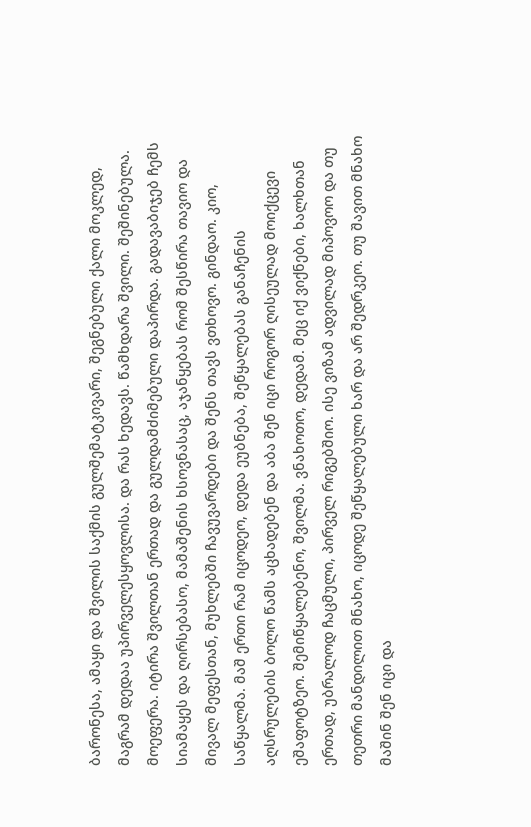ბარონესა, ამაყი და შვილის საქმის გულშემატკივარი, შეგნებული ქალი მოკლედ, მაგრამ დედაა უპირველესყოვლისა. და რას ხედავს. წამხდარა შვილი. შეშინებულა. მოეფერა. იტირა შვილთან ერთად და გულდამძიმებული დაპირდა. გადავაბიჯებ ჩემს სიამაყეს და ღირსებასო, მამაშენის ხსოვნასაც, აჯანყებას რომ შესწირა თავიო და მივალ მეფესთან, მუხლებში ჩავუვარდები და შენს თავს ვთხოვო. გინდაო. კიო, საწყალმა. მაშ ერთი რამ იცოდეო, დედა ეუბნება, შეწყალებას განაჩენის აღსრულების ბოლო წამს აცხადებენ და აბა შენ იცი როგორ ღისეულად მოიქცევი ეშაფოტზეო. შემიწყალებენო, შვილმა. ვნახოთო, დედამ. მეც იქ ვიქნები, ხალხთან ერთად, უბრალოდ ჩაცმული, პირველ რიგებშიო. ისე ვიზამ ადვილად მიპოვოო და თუ თეთრი მანდილით მნახო, იცოდე შეწყალებული ხარ და არ შედრკეო. თუ შავით მნახო მაშინ შენ იცი და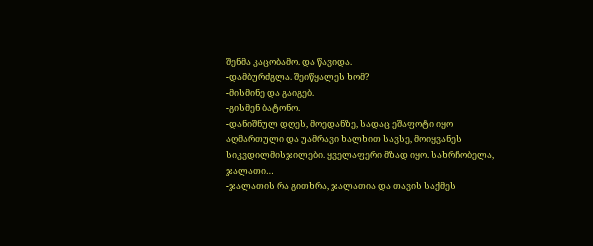შენმა კაცობამო. და წავიდა.
-დამბურძგლა. შეიწყალეს ხომ?
-მისმინე და გაიგებ.
-გისმენ ბატონო.
-დანიშნულ დღეს, მოედანზე, სადაც ეშაფოტი იყო აღმართული და უამრავი ხალხით სავსე, მოიყვანეს სიკვდილმისჯილები. ყველაფერი მზად იყო. სახრჩობელა, ჯალათი…
-ჯალათის რა გითხრა, ჯალათია და თავის საქმეს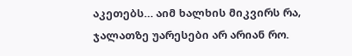აკეთებს… აიმ ხალხის მიკვირს რა, ჯალათზე უარესები არ არიან რო.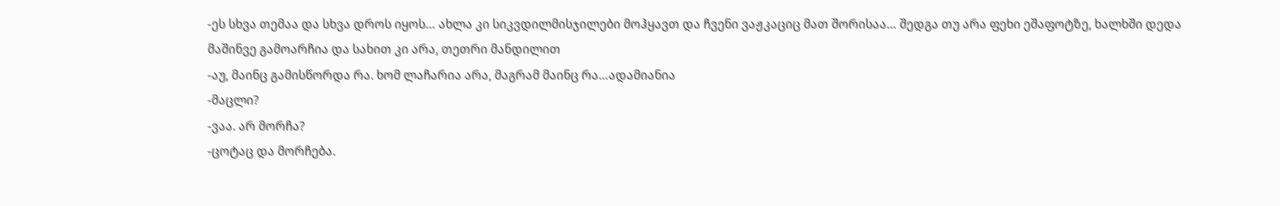-ეს სხვა თემაა და სხვა დროს იყოს… ახლა კი სიკვდილმისჯილები მოჰყავთ და ჩვენი ვაჟკაციც მათ შორისაა… შედგა თუ არა ფეხი ეშაფოტზე, ხალხში დედა მაშინვე გამოარჩია და სახით კი არა, თეთრი მანდილით
-აუ, მაინც გამისწორდა რა. ხომ ლაჩარია არა, მაგრამ მაინც რა…ადამიანია
-მაცლი?
-ვაა. არ მორჩა?
-ცოტაც და მორჩება.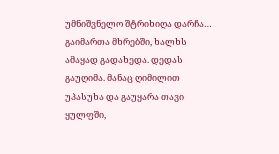უმნიშვნელო შტრიხიღა დარჩა… გაიმართა მხრებში, ხალხს ამაყად გადახედა. დედას გაუღიმა. მანაც ღიმილით უპასუხა და გაუყარა თავი ყულფში,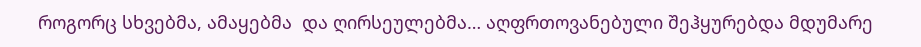როგორც სხვებმა, ამაყებმა  და ღირსეულებმა… აღფრთოვანებული შეჰყურებდა მდუმარე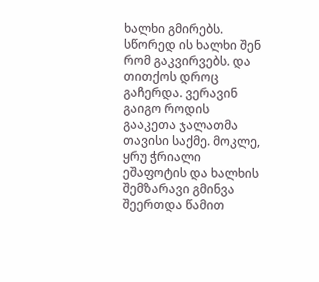ხალხი გმირებს. სწორედ ის ხალხი შენ რომ გაკვირვებს. და თითქოს დროც გაჩერდა. ვერავინ გაიგო როდის გააკეთა ჯალათმა თავისი საქმე. მოკლე, ყრუ ჭრიალი ეშაფოტის და ხალხის შემზარავი გმინვა შეერთდა წამით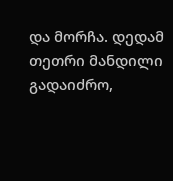და მორჩა. დედამ თეთრი მანდილი გადაიძრო,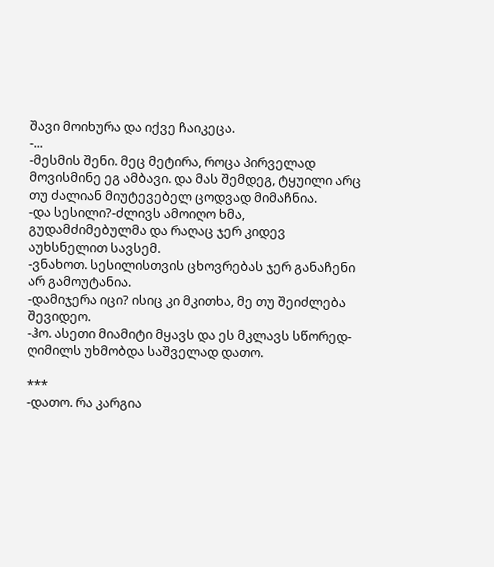შავი მოიხურა და იქვე ჩაიკეცა.
-...
-მესმის შენი. მეც მეტირა, როცა პირველად მოვისმინე ეგ ამბავი. და მას შემდეგ, ტყუილი არც თუ ძალიან მიუტევებელ ცოდვად მიმაჩნია.
-და სესილი?-ძლივს ამოიღო ხმა, გუდამძიმებულმა და რაღაც ჯერ კიდევ აუხსნელით სავსემ.
-ვნახოთ. სესილისთვის ცხოვრებას ჯერ განაჩენი არ გამოუტანია.
-დამიჯერა იცი? ისიც კი მკითხა, მე თუ შეიძლება შევიდეო.
-ჰო. ასეთი მიამიტი მყავს და ეს მკლავს სწორედ- ღიმილს უხმობდა საშველად დათო.

***
-დათო. რა კარგია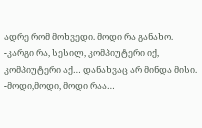ადრე რომ მოხვედი. მოდი რა განახო.
-კარგი რა, სესილ, კომპიუტერი იქ, კომპიუტერი აქ… დანახვაც არ მინდა მისი.
-მოდი,მოდი, მოდი რაა…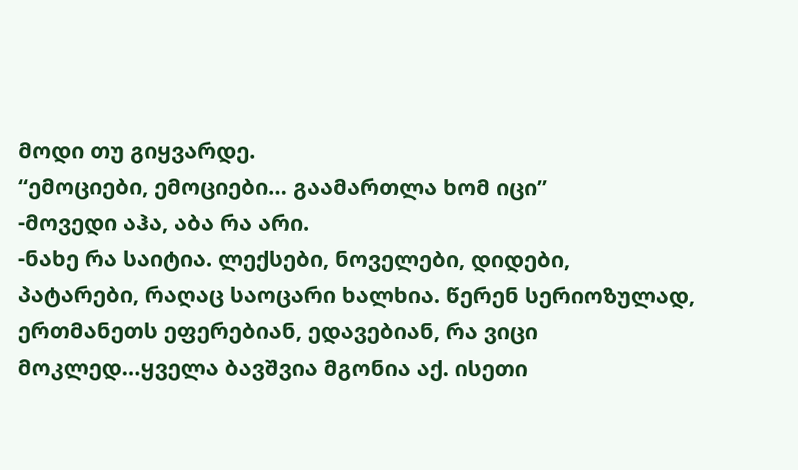მოდი თუ გიყვარდე.
“ემოციები, ემოციები… გაამართლა ხომ იცი”
-მოვედი აჰა, აბა რა არი.
-ნახე რა საიტია. ლექსები, ნოველები, დიდები, პატარები, რაღაც საოცარი ხალხია. წერენ სერიოზულად, ერთმანეთს ეფერებიან, ედავებიან, რა ვიცი მოკლედ…ყველა ბავშვია მგონია აქ. ისეთი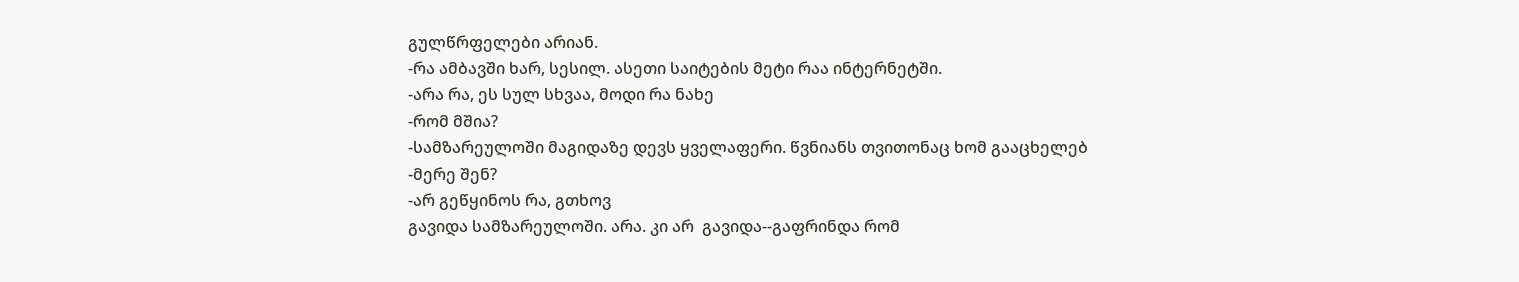გულწრფელები არიან.
-რა ამბავში ხარ, სესილ. ასეთი საიტების მეტი რაა ინტერნეტში.
-არა რა, ეს სულ სხვაა, მოდი რა ნახე
-რომ მშია?
-სამზარეულოში მაგიდაზე დევს ყველაფერი. წვნიანს თვითონაც ხომ გააცხელებ
-მერე შენ?
-არ გეწყინოს რა, გთხოვ
გავიდა სამზარეულოში. არა. კი არ  გავიდა--გაფრინდა რომ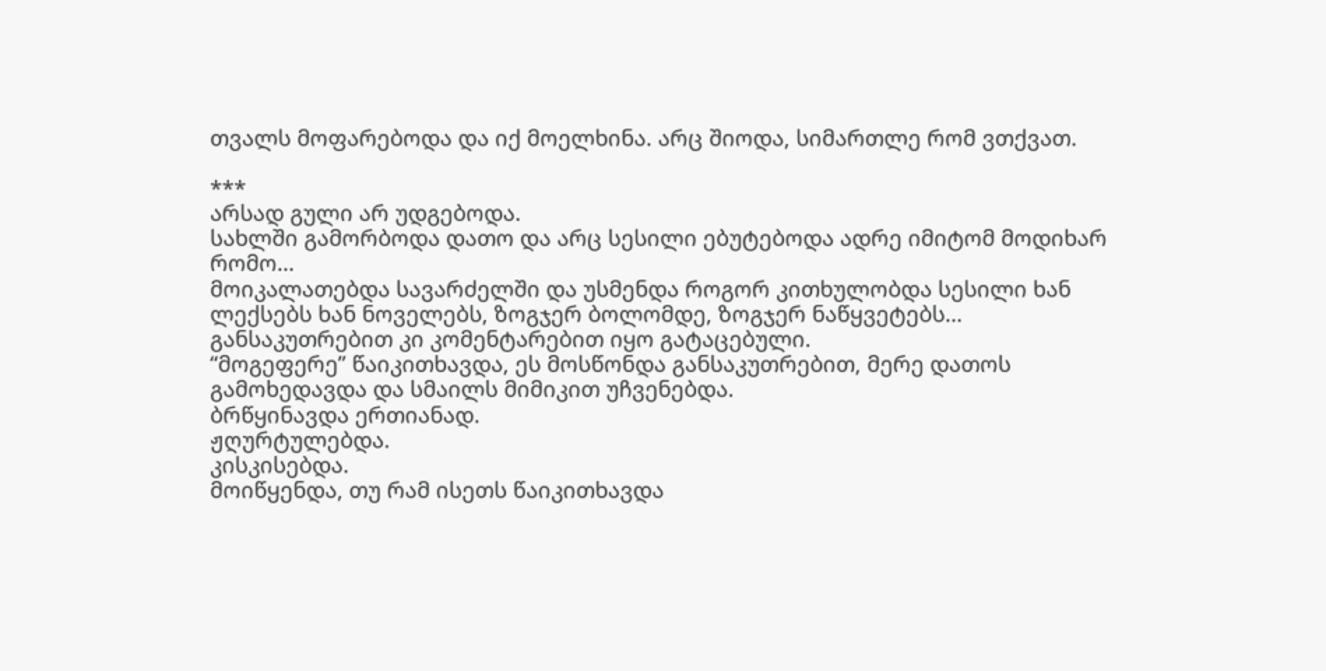თვალს მოფარებოდა და იქ მოელხინა. არც შიოდა, სიმართლე რომ ვთქვათ.

***
არსად გული არ უდგებოდა.
სახლში გამორბოდა დათო და არც სესილი ებუტებოდა ადრე იმიტომ მოდიხარ რომო…
მოიკალათებდა სავარძელში და უსმენდა როგორ კითხულობდა სესილი ხან ლექსებს ხან ნოველებს, ზოგჯერ ბოლომდე, ზოგჯერ ნაწყვეტებს… განსაკუთრებით კი კომენტარებით იყო გატაცებული.
“მოგეფერე” წაიკითხავდა, ეს მოსწონდა განსაკუთრებით, მერე დათოს გამოხედავდა და სმაილს მიმიკით უჩვენებდა.
ბრწყინავდა ერთიანად.
ჟღურტულებდა.
კისკისებდა.
მოიწყენდა, თუ რამ ისეთს წაიკითხავდა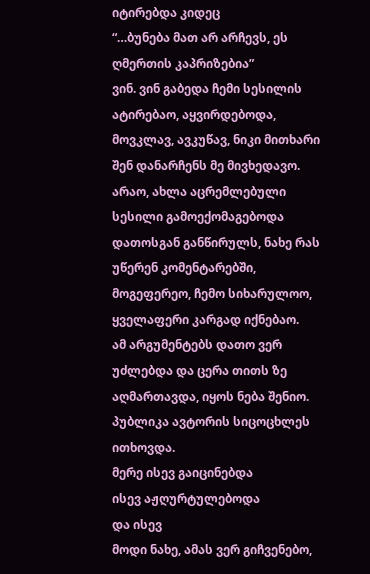იტირებდა კიდეც
“…ბუნება მათ არ არჩევს, ეს ღმერთის კაპრიზებია”
ვინ. ვინ გაბედა ჩემი სესილის ატირებაო, აყვირდებოდა, მოვკლავ, ავკუწავ, ნიკი მითხარი შენ დანარჩენს მე მივხედავო.
არაო, ახლა აცრემლებული სესილი გამოექომაგებოდა დათოსგან განწირულს, ნახე რას უწერენ კომენტარებში, მოგეფერეო, ჩემო სიხარულოო, ყველაფერი კარგად იქნებაო.
ამ არგუმენტებს დათო ვერ უძლებდა და ცერა თითს ზე აღმართავდა, იყოს ნება შენიო.
პუბლიკა ავტორის სიცოცხლეს ითხოვდა.
მერე ისევ გაიცინებდა
ისევ აჟღურტულებოდა
და ისევ
მოდი ნახე, ამას ვერ გიჩვენებო,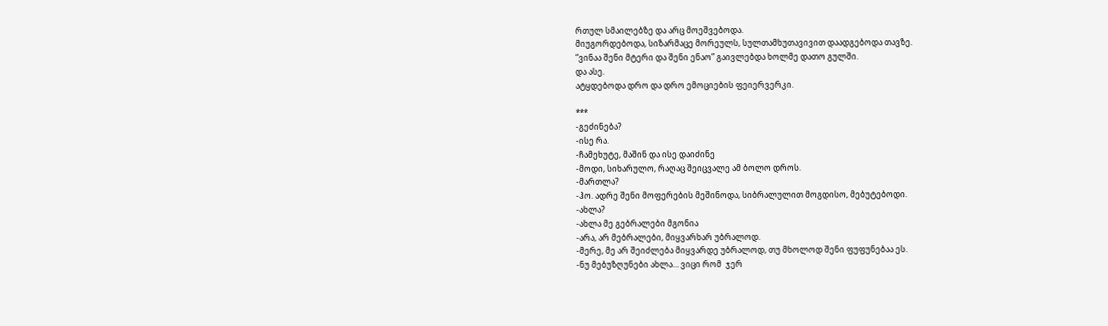რთულ სმაილებზე და არც მოეშვებოდა.
მიუგორდებოდა, სიზარმაცე მორეულს, სულთამხუთავივით დაადგებოდა თავზე.
“ვინაა შენი მტერი და შენი ენაო” გაივლებდა ხოლმე დათო გულში.
და ასე.
ატყდებოდა დრო და დრო ემოციების ფეიერვერკი.

***
-გეძინება?
-ისე რა.
-ჩამეხუტე, მაშინ და ისე დაიძინე
-მოდი, სიხარულო, რაღაც შეიცვალე ამ ბოლო დროს.
-მართლა?
-ჰო. ადრე შენი მოფერების მეშინოდა, სიბრალულით მოგდისო, მებუტებოდი.
-ახლა?
-ახლა მე გებრალები მგონია
-არა, არ მებრალები, მიყვარხარ უბრალოდ.
-მერე, მე არ შეიძლება მიყვარდე უბრალოდ, თუ მხოლოდ შენი ფუფუნებაა ეს.
-ნუ მებუზღუნები ახლა… ვიცი რომ  ჯერ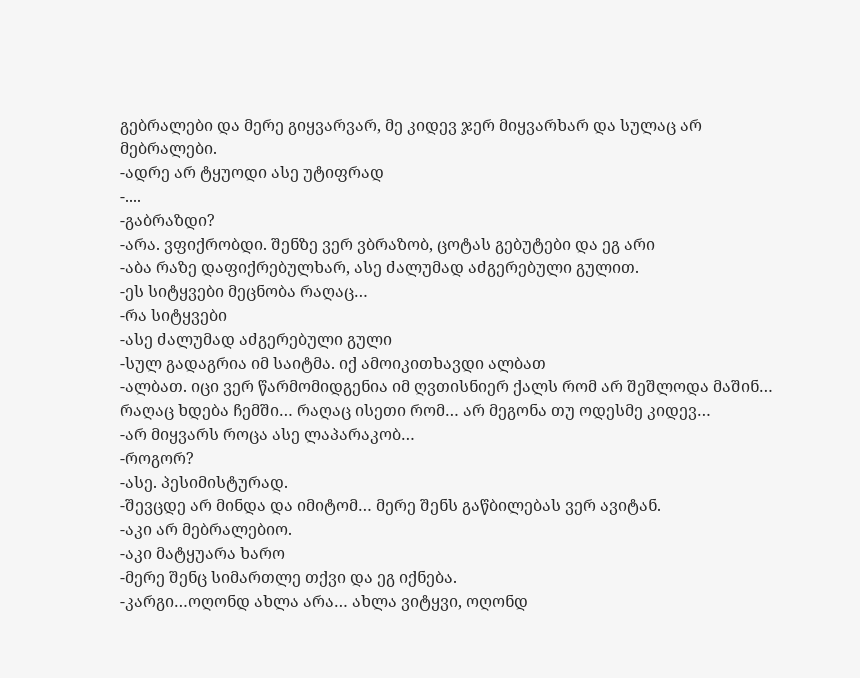გებრალები და მერე გიყვარვარ, მე კიდევ ჯერ მიყვარხარ და სულაც არ მებრალები.
-ადრე არ ტყუოდი ასე უტიფრად
-....
-გაბრაზდი?
-არა. ვფიქრობდი. შენზე ვერ ვბრაზობ, ცოტას გებუტები და ეგ არი
-აბა რაზე დაფიქრებულხარ, ასე ძალუმად აძგერებული გულით.
-ეს სიტყვები მეცნობა რაღაც…
-რა სიტყვები
-ასე ძალუმად აძგერებული გული
-სულ გადაგრია იმ საიტმა. იქ ამოიკითხავდი ალბათ
-ალბათ. იცი ვერ წარმომიდგენია იმ ღვთისნიერ ქალს რომ არ შეშლოდა მაშინ… რაღაც ხდება ჩემში… რაღაც ისეთი რომ… არ მეგონა თუ ოდესმე კიდევ…
-არ მიყვარს როცა ასე ლაპარაკობ…
-როგორ?
-ასე. პესიმისტურად.
-შევცდე არ მინდა და იმიტომ… მერე შენს გაწბილებას ვერ ავიტან.
-აკი არ მებრალებიო.
-აკი მატყუარა ხარო
-მერე შენც სიმართლე თქვი და ეგ იქნება.
-კარგი…ოღონდ ახლა არა… ახლა ვიტყვი, ოღონდ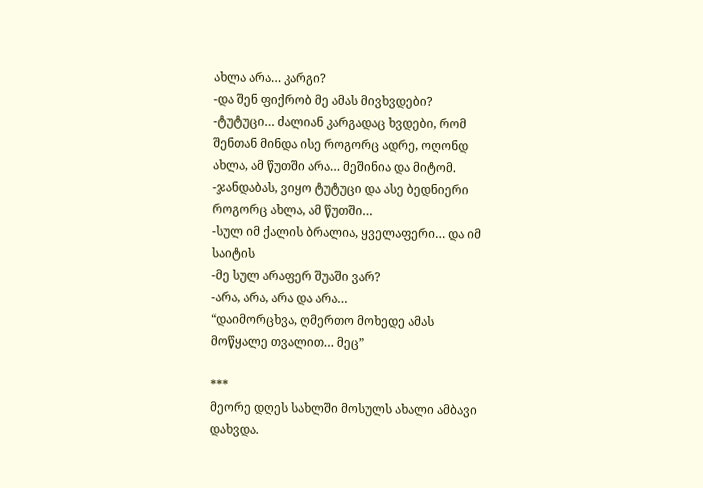ახლა არა… კარგი?
-და შენ ფიქრობ მე ამას მივხვდები?
-ტუტუცი… ძალიან კარგადაც ხვდები, რომ შენთან მინდა ისე როგორც ადრე, ოღონდ ახლა, ამ წუთში არა… მეშინია და მიტომ.
-ჯანდაბას, ვიყო ტუტუცი და ასე ბედნიერი როგორც ახლა, ამ წუთში…
-სულ იმ ქალის ბრალია, ყველაფერი… და იმ საიტის
-მე სულ არაფერ შუაში ვარ?
-არა, არა, არა და არა…
“დაიმორცხვა, ღმერთო მოხედე ამას მოწყალე თვალით… მეც”

***
მეორე დღეს სახლში მოსულს ახალი ამბავი დახვდა.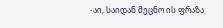-აი, საიდან მეცნო ის ფრაზა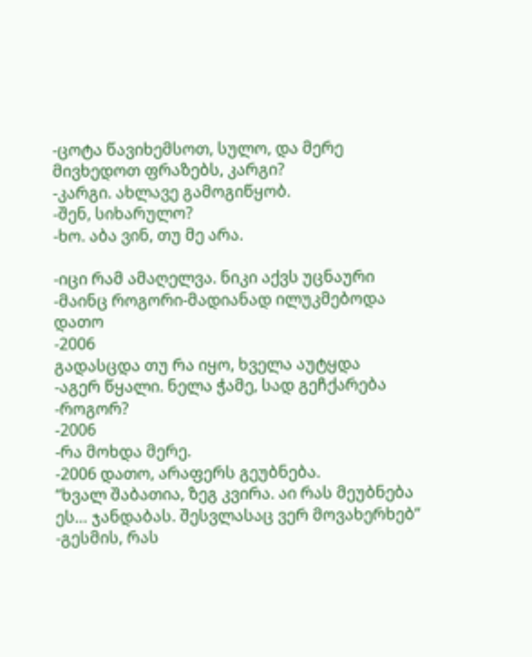-ცოტა წავიხემსოთ, სულო, და მერე მივხედოთ ფრაზებს, კარგი?
-კარგი. ახლავე გამოგიწყობ.
-შენ, სიხარულო?
-ხო. აბა ვინ, თუ მე არა.

-იცი რამ ამაღელვა. ნიკი აქვს უცნაური
-მაინც როგორი-მადიანად ილუკმებოდა დათო
-2006
გადასცდა თუ რა იყო, ხველა აუტყდა
-აგერ წყალი. ნელა ჭამე, სად გეჩქარება
-როგორ?
-2006
-რა მოხდა მერე.
-2006 დათო, არაფერს გეუბნება.
“ხვალ შაბათია, ზეგ კვირა. აი რას მეუბნება ეს… ჯანდაბას. შესვლასაც ვერ მოვახერხებ”
-გესმის, რას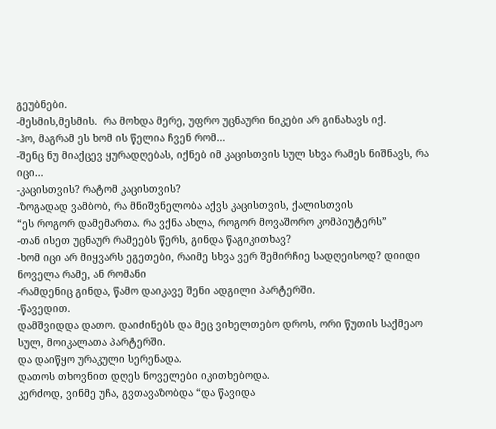გეუბნები.
-მესმის,მესმის.  რა მოხდა მერე, უფრო უცნაური ნიკები არ გინახავს იქ.
-ჰო, მაგრამ ეს ხომ ის წელია ჩვენ რომ…
-შენც ნუ მიაქცევ ყურადღებას, იქნებ იმ კაცისთვის სულ სხვა რამეს ნიშნავს, რა იცი…
-კაცისთვის? რატომ კაცისთვის?
-ზოგადად ვამბობ, რა მნიშვნელობა აქვს კაცისთვის, ქალისთვის
“ეს როგორ დამემართა. რა ვქნა ახლა, როგორ მოვაშორო კომპიუტერს”
-თან ისეთ უცნაურ რამეებს წერს, გინდა წაგიკითხავ?
-ხომ იცი არ მიყვარს ეგეთები, რაიმე სხვა ვერ შემირჩიე სადღეისოდ? დიიდი ნოველა რამე, ან რომანი
-რამდენიც გინდა, წამო დაიკავე შენი ადგილი პარტერში.
-წავედით.
დამშვიდდა დათო. დაიძინებს და მეც ვიხელთებო დროს, ორი წუთის საქმეაო სულ, მოიკალათა პარტერში.
და დაიწყო ურაკული სერენადა.
დათოს თხოვნით დღეს ნოველები იკითხებოდა.
კერძოდ, ვინმე უჩა, გვთავაზობდა “და წავიდა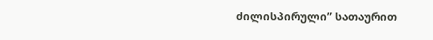ძილისპირული” სათაურით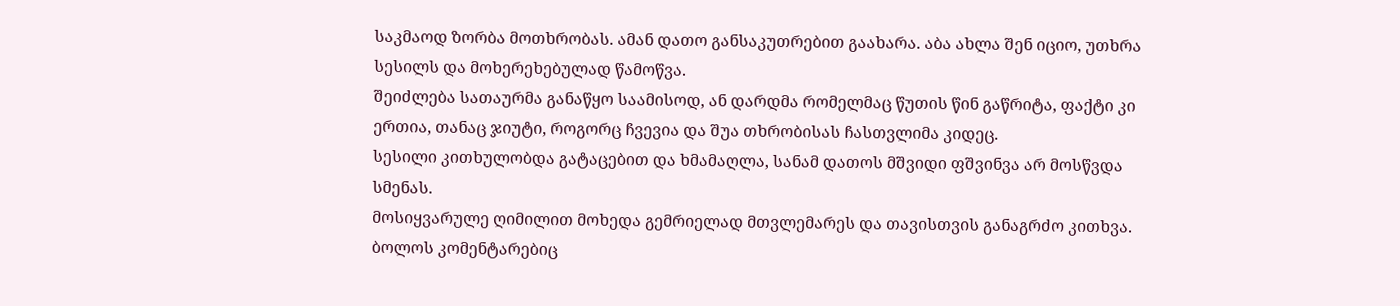საკმაოდ ზორბა მოთხრობას. ამან დათო განსაკუთრებით გაახარა. აბა ახლა შენ იციო, უთხრა სესილს და მოხერეხებულად წამოწვა.
შეიძლება სათაურმა განაწყო საამისოდ, ან დარდმა რომელმაც წუთის წინ გაწრიტა, ფაქტი კი ერთია, თანაც ჯიუტი, როგორც ჩვევია და შუა თხრობისას ჩასთვლიმა კიდეც.
სესილი კითხულობდა გატაცებით და ხმამაღლა, სანამ დათოს მშვიდი ფშვინვა არ მოსწვდა სმენას.
მოსიყვარულე ღიმილით მოხედა გემრიელად მთვლემარეს და თავისთვის განაგრძო კითხვა.
ბოლოს კომენტარებიც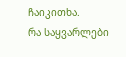ჩაიკითხა.
რა საყვარლები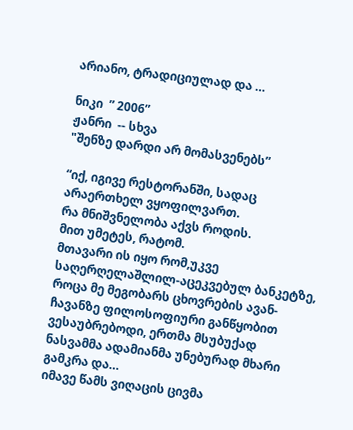არიანო, ტრადიციულად და …

ნიკი  ” 2006”
ჟანრი  -- სხვა
"შენზე დარდი არ მომასვენებს”

“იქ, იგივე რესტორანში, სადაც არაერთხელ ვყოფილვართ.
რა მნიშვნელობა აქვს როდის.
მით უმეტეს, რატომ.
მთავარი ის იყო რომ,უკვე საღერღელაშლილ-აცეკვებულ ბანკეტზე, როცა მე მეგობარს ცხოვრების ავან-ჩავანზე ფილოსოფიური განწყობით ვესაუბრებოდი, ერთმა მსუბუქად ნასვამმა ადამიანმა უნებურად მხარი გამკრა და…
იმავე წამს ვიღაცის ცივმა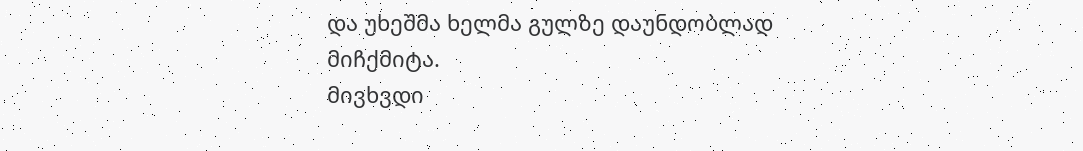და უხეშმა ხელმა გულზე დაუნდობლად მიჩქმიტა.
მივხვდი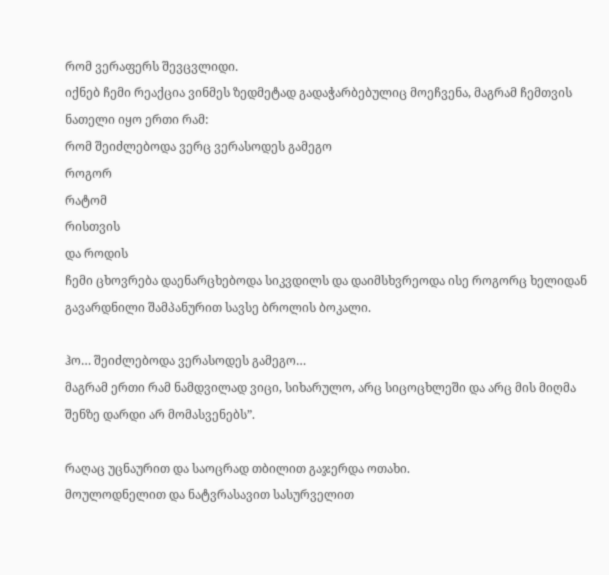რომ ვერაფერს შევცვლიდი.
იქნებ ჩემი რეაქცია ვინმეს ზედმეტად გადაჭარბებულიც მოეჩვენა, მაგრამ ჩემთვის ნათელი იყო ერთი რამ:
რომ შეიძლებოდა ვერც ვერასოდეს გამეგო
როგორ
რატომ
რისთვის
და როდის
ჩემი ცხოვრება დაენარცხებოდა სიკვდილს და დაიმსხვრეოდა ისე როგორც ხელიდან გავარდნილი შამპანურით სავსე ბროლის ბოკალი.

ჰო… შეიძლებოდა ვერასოდეს გამეგო…
მაგრამ ერთი რამ ნამდვილად ვიცი, სიხარულო, არც სიცოცხლეში და არც მის მიღმა
შენზე დარდი არ მომასვენებს”.

რაღაც უცნაურით და საოცრად თბილით გაჯერდა ოთახი.
მოულოდნელით და ნატვრასავით სასურველით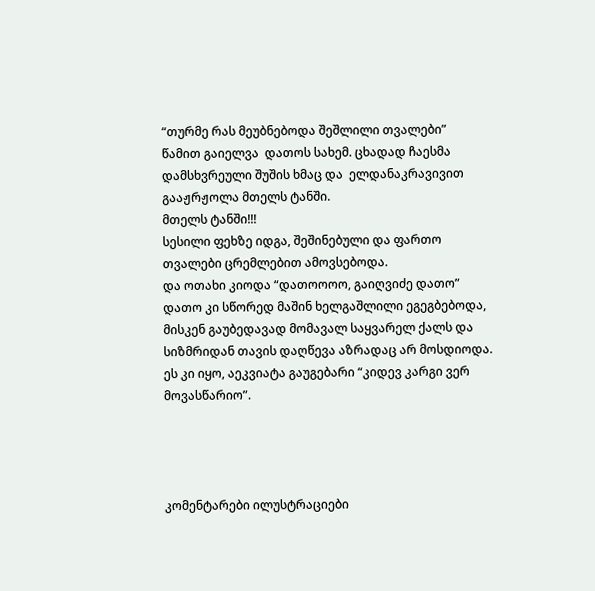“თურმე რას მეუბნებოდა შეშლილი თვალები”
წამით გაიელვა  დათოს სახემ. ცხადად ჩაესმა დამსხვრეული შუშის ხმაც და  ელდანაკრავივით გააჟრჟოლა მთელს ტანში.
მთელს ტანში!!!
სესილი ფეხზე იდგა, შეშინებული და ფართო თვალები ცრემლებით ამოვსებოდა.
და ოთახი კიოდა “დათოოოო, გაიღვიძე დათო”
დათო კი სწორედ მაშინ ხელგაშლილი ეგეგბებოდა, მისკენ გაუბედავად მომავალ საყვარელ ქალს და სიზმრიდან თავის დაღწევა აზრადაც არ მოსდიოდა. ეს კი იყო, აეკვიატა გაუგებარი “კიდევ კარგი ვერ მოვასწარიო”.




კომენტარები ილუსტრაციები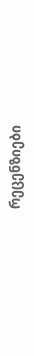რეცენზიები